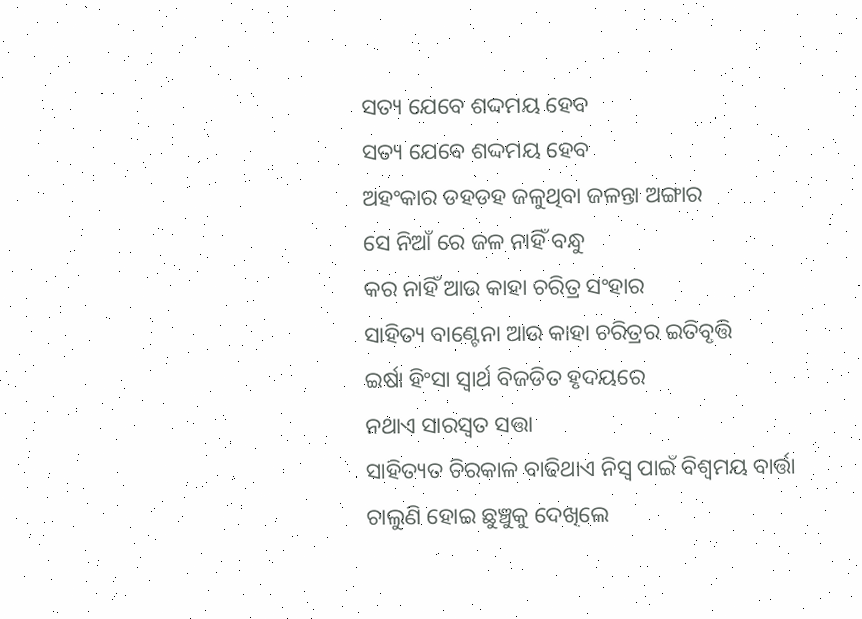ସତ୍ୟ ଯେବେ ଶଦ୍ଦମୟ ହେବ
ସତ୍ୟ ଯେବେ ଶଦ୍ଦମୟ ହେବ
ଅହଂକାର ଡହଡହ ଜଳୁଥିବା ଜଳନ୍ତା ଅଙ୍ଗାର
ସେ ନିଆଁ ରେ ଜଳ ନାହିଁ ବନ୍ଧୁ
କର ନାହିଁ ଆଉ କାହା ଚରିତ୍ର ସଂହାର
ସାହିତ୍ୟ ବାଣ୍ଟେନା ଆଉ କାହା ଚରିତ୍ରର ଇତିବୃତ୍ତି
ଇର୍ଷା ହିଂସା ସ୍ବାର୍ଥ ବିଜଡିତ ହୃଦୟରେ
ନଥାଏ ସାରସ୍ବତ ସତ୍ତା
ସାହିତ୍ୟତ ଚିରକାଳ ବାଢିଥାଏ ନିସ୍ବ ପାଇଁ ବିଶ୍ବମୟ ବାର୍ତ୍ତା
ଚାଲୁଣି ହୋଇ ଛୁଞ୍ଚୁକୁ ଦେଖିଲେ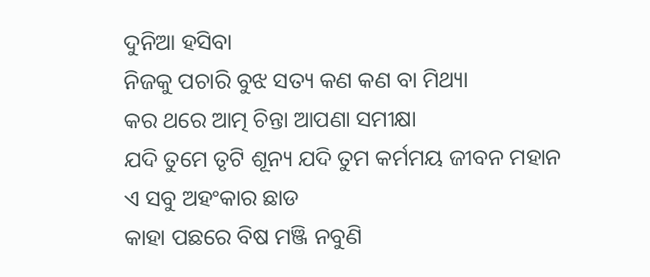ଦୁନିଆ ହସିବା
ନିଜକୁ ପଚାରି ବୁଝ ସତ୍ୟ କଣ କଣ ବା ମିଥ୍ୟା
କର ଥରେ ଆତ୍ମ ଚିନ୍ତା ଆପଣା ସମୀକ୍ଷା
ଯଦି ତୁମେ ତୃଟି ଶୂନ୍ୟ ଯଦି ତୁମ କର୍ମମୟ ଜୀବନ ମହାନ
ଏ ସବୁ ଅହଂକାର ଛାଡ
କାହା ପଛରେ ବିଷ ମଞ୍ଜି ନବୁଣି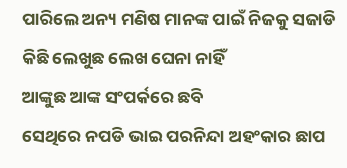ପାରିଲେ ଅନ୍ୟ ମଣିଷ ମାନଙ୍କ ପାଇଁ ନିଜକୁ ସଜାଡି
କିଛି ଲେଖୁଛ ଲେଖ ଘେନା ନାହିଁ
ଆଙ୍କୁଛ ଆଙ୍କ ସଂପର୍କରେ ଛବି
ସେଥିରେ ନପଡି ଭାଇ ପରନିନ୍ଦା ଅହଂକାର ଛାପ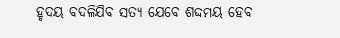ହୃଦୟ ବଦଳିଯିବ ସତ୍ୟ ଯେବେ ଶଦ୍ଦମୟ ହେବ